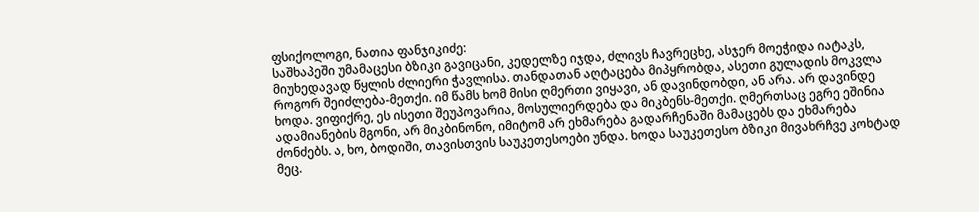ფსიქოლოგი, ნათია ფანჯიკიძე:
საშხაპეში უმამაცესი ბზიკი გავიცანი, კედელზე იჯდა, ძლივს ჩავრეცხე, ასჯერ მოეჭიდა იატაკს, მიუხედავად წყლის ძლიერი ჭავლისა. თანდათან აღტაცება მიპყრობდა, ასეთი გულადის მოკვლა როგორ შეიძლება-მეთქი. იმ წამს ხომ მისი ღმერთი ვიყავი, ან დავინდობდი, ან არა. არ დავინდე ხოდა. ვიფიქრე, ეს ისეთი შეუპოვარია, მოსულიერდება და მიკბენს-მეთქი. ღმერთსაც ეგრე ეშინია ადამიანების მგონი, არ მიკბინონო, იმიტომ არ ეხმარება გადარჩენაში მამაცებს და ეხმარება ძონძებს. ა, ხო, ბოდიში, თავისთვის საუკეთესოები უნდა. ხოდა საუკეთესო ბზიკი მივახრჩვე კოხტად მეც.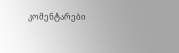კომენტარები